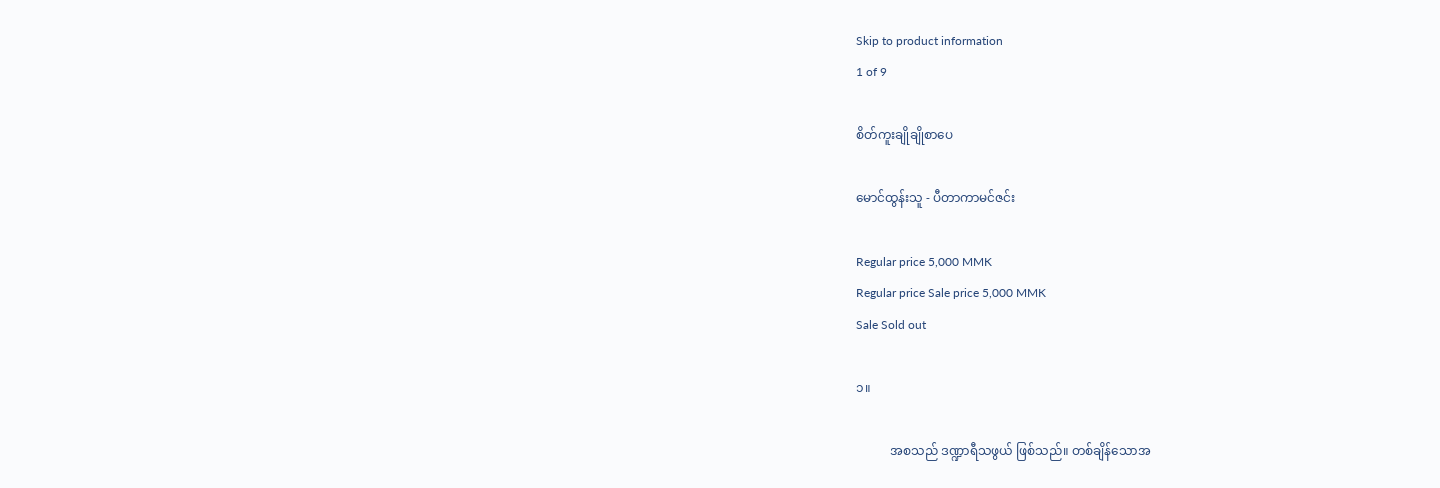Skip to product information
1 of 9

စိတ်ကူးချိုချိုစာပေ

မောင်ထွန်းသူ - ပီတာကာမင်ဇင်း

Regular price 5,000 MMK
Regular price Sale price 5,000 MMK
Sale Sold out

၁။

           အစသည် ဒဏ္ဍာရီသဖွယ် ဖြစ်သည်။ တစ်ချိန်သောအ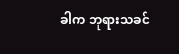ခါက ဘုရားသခင်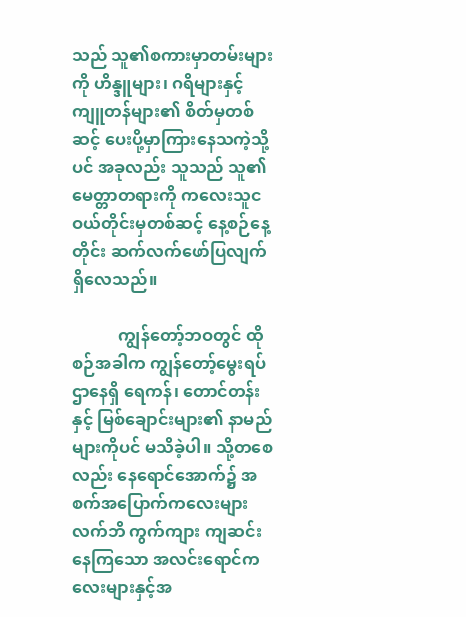သည် သူ၏စကားမှာတမ်းများကို ဟိန္ဒူများ၊ ဂရိများနှင့် ကျူတန်များ၏ စိတ်မှတစ်ဆင့် ပေးပို့မှာကြားနေသကဲ့သို့ပင် အခုလည်း သူသည် သူ၏ မေတ္တာတရားကို ကလေးသူငဝယ်တိုင်းမှတစ်ဆင့် နေ့စဉ်နေ့တိုင်း ဆက်လက်ဖော်ပြလျက် ရှိလေသည်။

           ကျွန်တော့်ဘဝတွင် ထိုစဉ်အခါက ကျွန်တော့်မွေးရပ်ဌာနေရှိ ရေကန်၊ တောင်တန်းနှင့် မြစ်ချောင်းများ၏ နာမည်များကိုပင် မသိခဲ့ပါ။ သို့တစေ လည်း နေရောင်အောက်၌ အစက်အပြောက်ကလေးများ လက်ဘိ ကွက်ကျား ကျဆင်းနေကြသော အလင်းရောင်ကလေးများနှင့်အ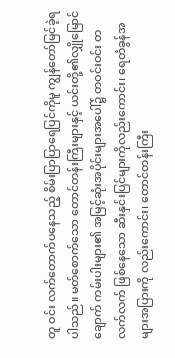တူ ဝင်း လက်တောက်ပနေသည့် စိမ်းပြာပြာရေပြင်ကိုမူ ကျွန်တော်မြင်ခဲ့ရပါသည်။ မတ်စောက်သော တောင်တန်းကြီးများနှင့် ယင်းတို့၏လျှိုမြောင် ချောက် ကမ်းပါးများ၏ အမြင့်ဆုံးအပိုင်းများအပေါ်၌ တဝင်းဝင်း တလက်လက် ဖြစ်နေသော ဆီးနှင်းပြင်များကိုလည်းကောင်း၊ ရေတံခွန်အများအပြားကို လည်းကောင်း၊ တောင်တန်းကြီး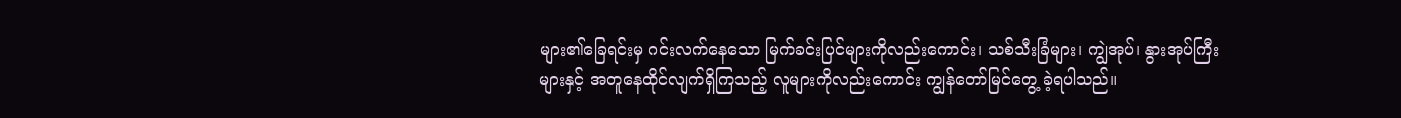များ၏ခြေရင်းမှ ဂင်းလက်နေသော မြက်ခင်းပြင်များကိုလည်းကောင်း၊ သစ်သီးခြံများ၊ ကျွဲအုပ်၊ နွားအုပ်ကြီးများနှင့် အတူနေထိုင်လျက်ရှိကြသည့် လူများကိုလည်းကောင်း ကျွန်တော်မြင်တွေ့ ခဲ့ရပါသည်။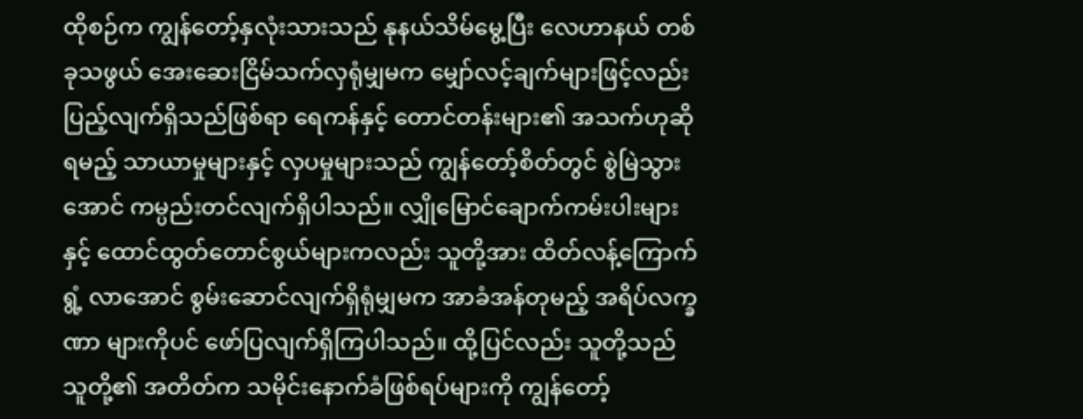ထိုစဉ်က ကျွန်တော့်နှလုံးသားသည် နုနယ်သိမ်မွေ့ပြီး လေဟာနယ် တစ်ခုသဖွယ် အေးဆေးငြိမ်သက်လှရုံမျှမက မျှော်လင့်ချက်များဖြင့်လည်း ပြည့်လျက်ရှိသည်ဖြစ်ရာ ရေကန်နှင့် တောင်တန်းများ၏ အသက်ဟုဆို ရမည့် သာယာမှုများနှင့် လှပမှုများသည် ကျွန်တော့်စိတ်တွင် စွဲမြဲသွား အောင် ကမ္ပည်းတင်လျက်ရှိပါသည်။ လျှိုမြောင်ချောက်ကမ်းပါးများနှင့် ထောင်ထွတ်တောင်စွယ်များကလည်း သူတို့အား ထိတ်လန့်ကြောက်ရွံ့ လာအောင် စွမ်းဆောင်လျက်ရှိရုံမျှမက အာခံအန်တုမည့် အရိပ်လက္ခဏာ များကိုပင် ဖော်ပြလျက်ရှိကြပါသည်။ ထို့ပြင်လည်း သူတို့သည် သူတို့၏ အတိတ်က သမိုင်းနောက်ခံဖြစ်ရပ်များကို ကျွန်တော့်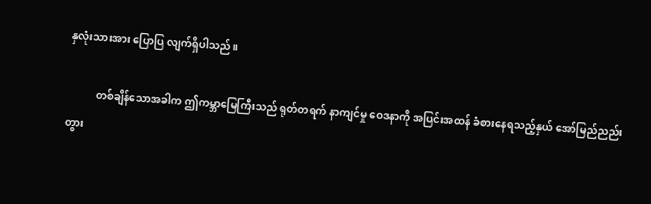နှလုံးသားအား ပြောပြ လျက်ရှိပါသည်။

           တစ်ချိန်သောအခါက ဤကမ္ဘာမြေကြီးသည် ရုတ်တရက် နာကျင်မှု ဝေဒနာကို အပြင်းအထန် ခံစားနေရသည့်နှယ် အော်မြည်ညည်းတွား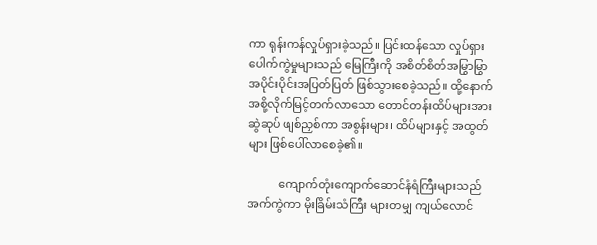ကာ ရုန်းကန်လှုပ်ရှားခဲ့သည်။ ပြင်းထန်သော လှုပ်ရှားပေါက်ကွဲမှုများသည် မြေကြီးကို အစိတ်စိတ်အမြွာမြွာ အပိုင်းပိုင်းအပြတ်ပြတ် ဖြစ်သွားစေခဲ့သည်။ ထို့နောက် အစို့လိုက်မြင့်တက်လာသော တောင်တန်းထိပ်များအား ဆွဲဆုပ် ဖျစ်ညှစ်ကာ အစွန်းများ၊ ထိပ်များနှင့် အထွတ်များ ဖြစ်ပေါ်လာစေခဲ့၏။

           ကျောက်တုံးကျောက်ဆောင်နံရံကြီးများသည် အက်ကွဲကာ မိုးခြိမ်းသံကြီး များတမျှ ကျယ်လောင်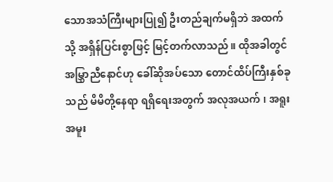သောအသံကြီးများပြု၍ ဦးတည်ချက်မရှိဘဲ အထက် သို့ အရှိန်ပြင်းစွာဖြင့် မြင့်တက်လာသည်။ ထိုအခါတွင် အမြွှာညီနောင်ဟု ခေါ်ဆိုအပ်သော တောင်ထိပ်ကြီးနှစ်ခုသည် မိမိတို့နေရာ ရရှိရေးအတွက် အလုအယက်၊ အရူးအမူး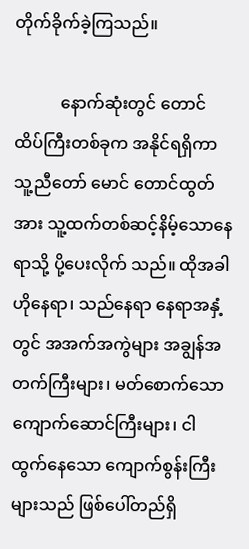တိုက်ခိုက်ခဲ့ကြသည်။

           နောက်ဆုံးတွင် တောင်ထိပ်ကြီးတစ်ခုက အနိုင်ရရှိကာ သူ့ညီတော် မောင် တောင်ထွတ်အား သူ့ထက်တစ်ဆင့်နိမ့်သောနေရာသို့ ပို့ပေးလိုက် သည်။ ထိုအခါ ဟိုနေရာ၊ သည်နေရာ နေရာအနှံ့တွင် အအက်အကွဲများ အချွန်အတက်ကြီးများ၊ မတ်စောက်သော ကျောက်ဆောင်ကြီးများ၊ ငါထွက်နေသော ကျောက်စွန်းကြီးများသည် ဖြစ်ပေါ်တည်ရှိ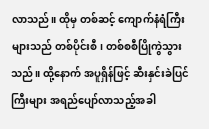လာသည်။ ထိုမှ တစ်ဆင့် ကျောက်နံရံကြီးများသည် တစ်ပိုင်းစီ၊ တစ်စစီပြိုကွဲသွားသည်။ ထို့နောက် အပူရှိန်ဖြင့် ဆီးနှင်းခဲပြင်ကြီးများ အရည်ပျော်လာသည့်အခါ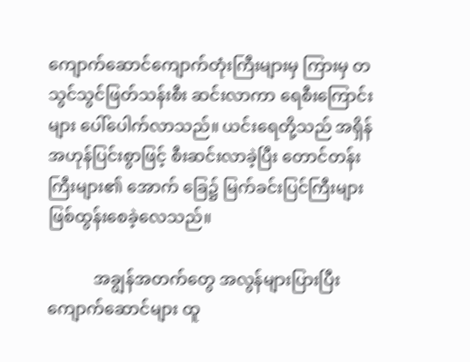ကျောက်ဆောင်ကျောက်တုံးကြီးများမှ ကြားမှ တသွင်သွင်ဖြတ်သန်းစီး ဆင်းလာကာ ရေစီးကြောင်းများ ပေါ်ပေါက်လာသည်။ ယင်းရေတို့သည် အရှိန်အဟုန်ပြင်းစွာဖြင့် စီးဆင်းလာခဲ့ပြီး တောင်တန်းကြီးများ၏ အောက် ခြေ၌ မြက်ခင်းပြင်ကြီးများ ဖြစ်ထွန်းစေခဲ့လေသည်။

           အချွန်အတက်တွေ အလွန်များပြားပြီး ကျောက်ဆောင်များ ထူ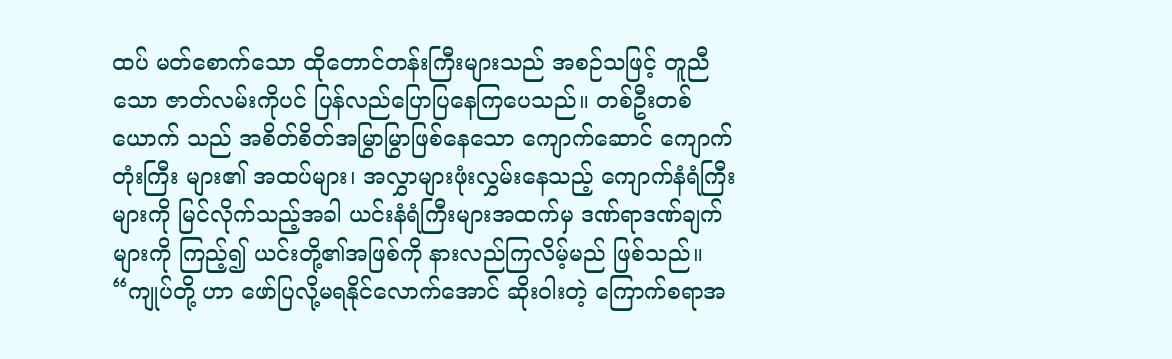ထပ် မတ်စောက်သော ထိုတောင်တန်းကြီးများသည် အစဉ်သဖြင့် တူညီသော ဇာတ်လမ်းကိုပင် ပြန်လည်ပြောပြနေကြပေသည်။ တစ်ဦးတစ်ယောက် သည် အစိတ်စိတ်အမြွာမြွာဖြစ်နေသော ကျောက်ဆောင် ကျောက်တုံးကြီး များ၏ အထပ်များ၊ အလွှာများဖုံးလွှမ်းနေသည့် ကျောက်နံရံကြီးများကို မြင်လိုက်သည့်အခါ ယင်းနံရံကြီးများအထက်မှ ဒဏ်ရာဒဏ်ချက်များကို ကြည့်၍ ယင်းတို့၏အဖြစ်ကို နားလည်ကြလိမ့်မည် ဖြစ်သည်။ “ကျုပ်တို့ ဟာ ဖော်ပြလို့မရနိုင်လောက်အောင် ဆိုးဝါးတဲ့ ကြောက်စရာအ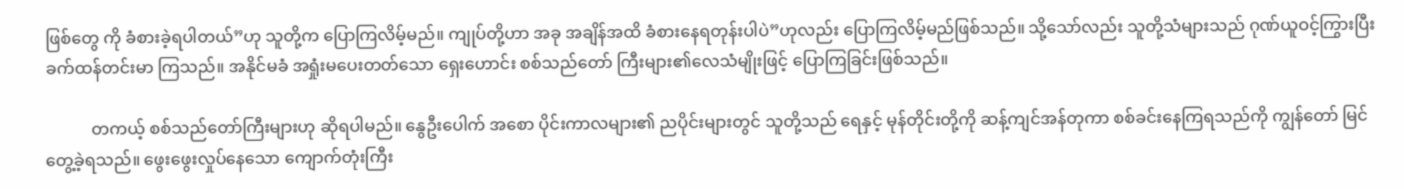ဖြစ်တွေ ကို ခံစားခဲ့ရပါတယ်”ဟု သူတို့က ပြောကြလိမ့်မည်။ ကျုပ်တို့ဟာ အခု အချိန်အထိ ခံစားနေရတုန်းပါပဲ”ဟုလည်း ပြောကြလိမ့်မည်ဖြစ်သည်။ သို့သော်လည်း သူတို့သံများသည် ဂုဏ်ယူဝင့်ကြွားပြီး ခက်ထန်တင်းမာ ကြသည်။ အနိုင်မခံ အရှုံးမပေးတတ်သော ရှေးဟောင်း စစ်သည်တော် ကြီးများ၏လေသံမျိုးဖြင့် ပြောကြခြင်းဖြစ်သည်။

           တကယ့် စစ်သည်တော်ကြီးများဟု ဆိုရပါမည်။ နွေဦးပေါက် အစော ပိုင်းကာလများ၏ ညပိုင်းများတွင် သူတို့သည် ရေနှင့် မုန်တိုင်းတို့ကို ဆန့်ကျင်အန်တုကာ စစ်ခင်းနေကြရသည်ကို ကျွန်တော် မြင်တွေ့ခဲ့ရသည်။ ဖွေးဖွေးလှုပ်နေသော ကျောက်တုံးကြီး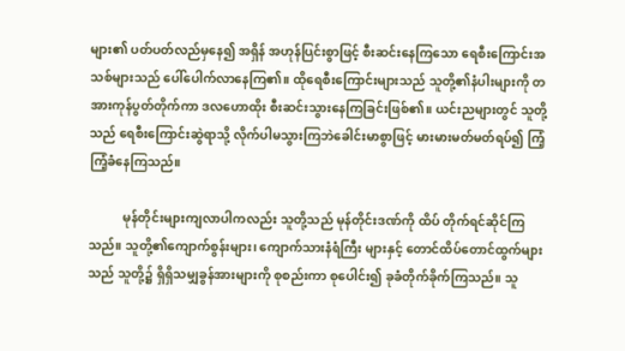များ၏ ပတ်ပတ်လည်မှနေ၍ အရှိန် အဟုန်ပြင်းစွာဖြင့် စီးဆင်းနေကြသော ရေစီးကြောင်းအသစ်များသည် ပေါ်ပေါက်လာနေကြ၏။ ထိုရေစီးကြောင်းများသည် သူတို့၏နံပါးများကို တအားကုန်ပွတ်တိုက်ကာ ဒလဟောထိုး စီးဆင်းသွားနေကြခြင်းဖြစ်၏။ ယင်းညများတွင် သူတို့သည် ရေစီးကြောင်းဆွဲရာသို့ လိုက်ပါမသွားကြဘဲခေါင်းမာစွာဖြင့် မားမားမတ်မတ်ရပ်၍ ကြံ့ကြံ့ခံနေကြသည်။

           မုန်တိုင်းများကျလာပါကလည်း သူတို့သည် မုန်တိုင်းဒဏ်ကို ထိပ် တိုက်ရင်ဆိုင်ကြသည်။ သူတို့၏ကျောက်စွန်းများ၊ ကျောက်သားနံရံကြီး များနှင့် တောင်ထိပ်တောင်ထွက်များသည် သူတို့၌ ရှိရှိသမျှခွန်အားများကို စုစည်းကာ စုပေါင်း၍ ခုခံတိုက်ခိုက်ကြသည်။ သူ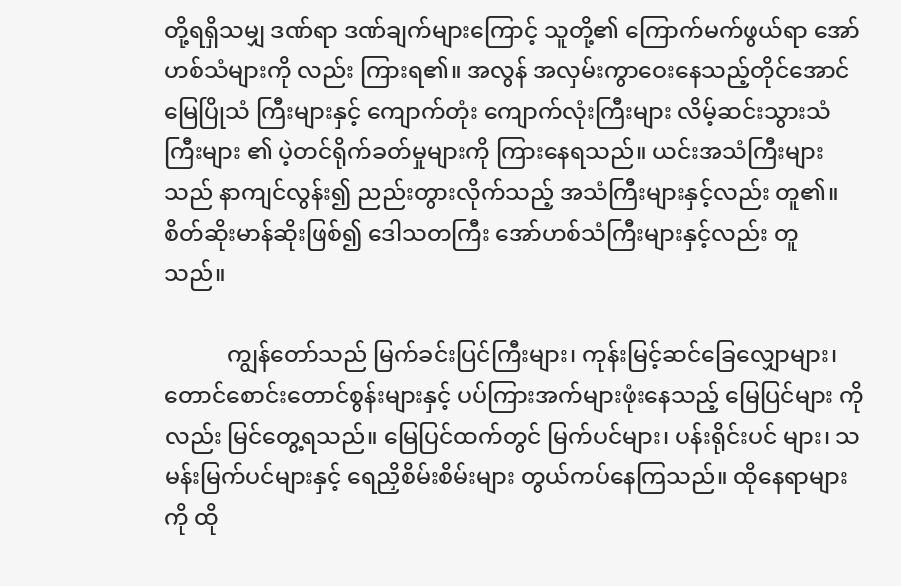တို့ရရှိသမျှ ဒဏ်ရာ ဒဏ်ချက်များကြောင့် သူတို့၏ ကြောက်မက်ဖွယ်ရာ အော်ဟစ်သံများကို လည်း ကြားရ၏။ အလွန် အလှမ်းကွာဝေးနေသည့်တိုင်အောင် မြေပြိုသံ ကြီးများနှင့် ကျောက်တုံး ကျောက်လုံးကြီးများ လိမ့်ဆင်းသွားသံကြီးများ ၏ ပဲ့တင်ရိုက်ခတ်မှုများကို ကြားနေရသည်။ ယင်းအသံကြီးများသည် နာကျင်လွန်း၍ ညည်းတွားလိုက်သည့် အသံကြီးများနှင့်လည်း တူ၏။ စိတ်ဆိုးမာန်ဆိုးဖြစ်၍ ဒေါသတကြီး အော်ဟစ်သံကြီးများနှင့်လည်း တူ သည်။

           ကျွန်တော်သည် မြက်ခင်းပြင်ကြီးများ၊ ကုန်းမြင့်ဆင်ခြေလျှောများ၊ တောင်စောင်းတောင်စွန်းများနှင့် ပပ်ကြားအက်များဖုံးနေသည့် မြေပြင်များ ကိုလည်း မြင်တွေ့ရသည်။ မြေပြင်ထက်တွင် မြက်ပင်များ၊ ပန်းရိုင်းပင် များ၊ သမန်းမြက်ပင်များနှင့် ရေညှိစိမ်းစိမ်းများ တွယ်ကပ်နေကြသည်။ ထိုနေရာများကို ထို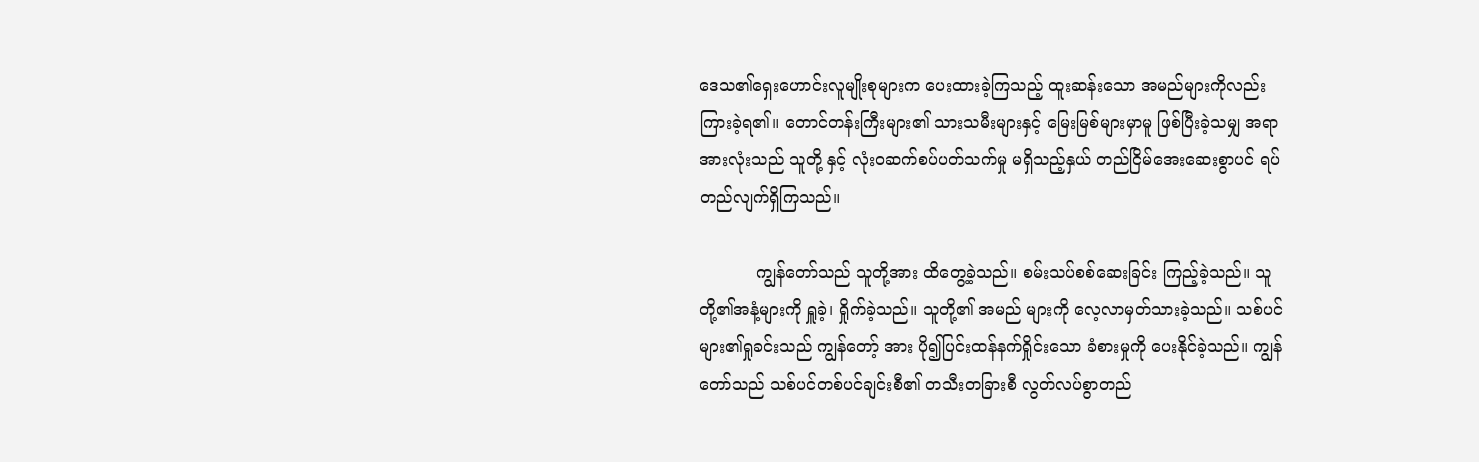ဒေသ၏ရှေးဟောင်းလူမျိုးစုများက ပေးထားခဲ့ကြသည့် ထူးဆန်းသော အမည်များကိုလည်း ကြားခဲ့ရ၏။ တောင်တန်းကြီးများ၏ သားသမီးများနှင့် မြေးမြစ်များမှာမူ ဖြစ်ပြီးခဲ့သမျှ အရာအားလုံးသည် သူတို့ နှင့် လုံးဝဆက်စပ်ပတ်သက်မှု မရှိသည့်နှယ် တည်ငြိမ်အေးဆေးစွာပင် ရပ်တည်လျက်ရှိကြသည်။

           ကျွန်တော်သည် သူတို့အား ထိတွေ့ခဲ့သည်။ စမ်းသပ်စစ်ဆေးခြင်း ကြည့်ခဲ့သည်။ သူတို့၏အနံ့များကို ရှူခဲ့၊ ရှိုက်ခဲ့သည်။ သူတို့၏ အမည် များကို လေ့လာမှတ်သားခဲ့သည်။ သစ်ပင်များ၏ရှုခင်းသည် ကျွန်တော့် အား ပို၍ပြင်းထန်နက်ရှိုင်းသော ခံစားမှုကို ပေးနိုင်ခဲ့သည်။ ကျွန်တော်သည် သစ်ပင်တစ်ပင်ချင်းစီ၏ တသီးတခြားစီ လွတ်လပ်စွာတည်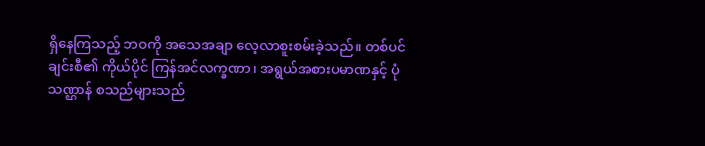ရှိနေကြသည့် ဘဝကို အသေအချာ လေ့လာစူးစမ်းခဲ့သည်။ တစ်ပင်ချင်းစီ၏ ကိုယ်ပိုင် ကြန်အင်လက္ခဏာ၊ အရွယ်အစားပမာဏနှင့် ပုံသဏ္ဌာန် စသည်များသည်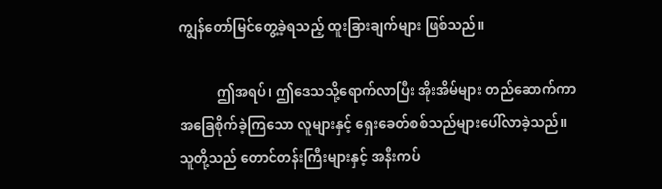ကျွန်တော်မြင်တွေ့ခဲ့ရသည့် ထူးခြားချက်များ ဖြစ်သည်။

           ဤအရပ်၊ ဤဒေသသို့ရောက်လာပြီး အိုးအိမ်များ တည်ဆောက်ကာ အခြေစိုက်ခဲ့ကြသော လူများနှင့် ရှေးခေတ်စစ်သည်များပေါ်လာခဲ့သည်။ သူတို့သည် တောင်တန်းကြီးများနှင့် အနီးကပ်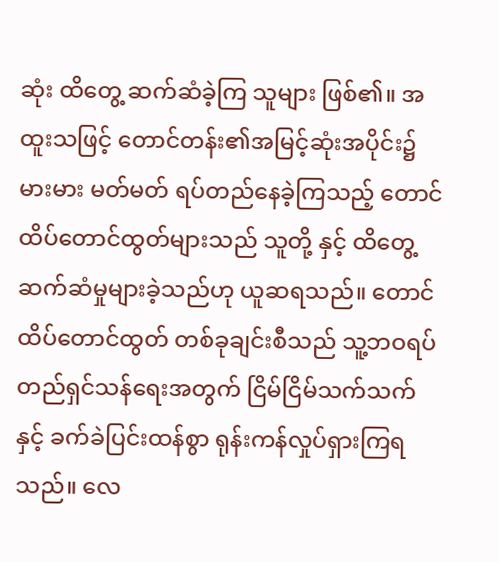ဆုံး ထိတွေ့ ဆက်ဆံခဲ့ကြ သူများ ဖြစ်၏။ အထူးသဖြင့် တောင်တန်း၏အမြင့်ဆုံးအပိုင်း၌ မားမား မတ်မတ် ရပ်တည်နေခဲ့ကြသည့် တောင်ထိပ်တောင်ထွတ်များသည် သူတို့ နှင့် ထိတွေ့ဆက်ဆံမှုများခဲ့သည်ဟု ယူဆရသည်။ တောင်ထိပ်တောင်ထွတ် တစ်ခုချင်းစီသည် သူ့ဘဝရပ်တည်ရှင်သန်ရေးအတွက် ငြိမ်ငြိမ်သက်သက် နှင့် ခက်ခဲပြင်းထန်စွာ ရုန်းကန်လှုပ်ရှားကြရသည်။ လေ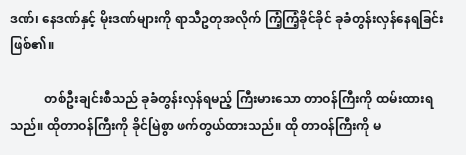ဒဏ်၊ နေဒဏ်နှင့် မိုးဒဏ်များကို ရာသီဥတုအလိုက် ကြံ့ကြံ့ခိုင်ခိုင် ခုခံတွန်းလှန်နေရခြင်း ဖြစ်၏။

           တစ်ဦးချင်းစီသည် ခုခံတွန်းလှန်ရမည့် ကြီးမားသော တာဝန်ကြီးကို ထမ်းထားရသည်။ ထိုတာဝန်ကြီးကို ခိုင်မြဲစွာ ဖက်တွယ်ထားသည်။ ထို တာဝန်ကြီးကို မ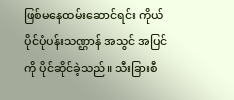ဖြစ်မနေထမ်းဆောင်ရင်း ကိုယ်ပိုင်ပုံပန်းသဏ္ဌာန် အသွင် အပြင်ကို ပိုင်ဆိုင်ခဲ့သည်။ သီးခြားစီ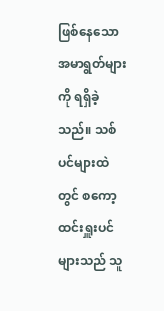ဖြစ်နေသော အမာရွတ်များကို ရရှိခဲ့ သည်။ သစ်ပင်များထဲတွင် စကော့ထင်းရှူးပင်များသည် သူ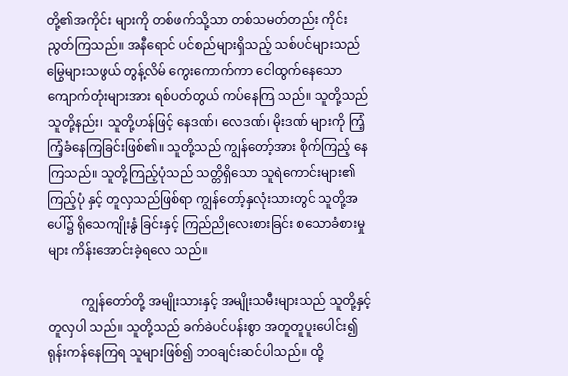တို့၏အကိုင်း များကို တစ်ဖက်သို့သာ တစ်သမတ်တည်း ကိုင်းညွတ်ကြသည်။ အနီရောင် ပင်စည်များရှိသည့် သစ်ပင်များသည် မြွေများသဖွယ် တွန့်လိမ် ကွေးကောက်ကာ ငေါထွက်နေသော ကျောက်တုံးများအား ရစ်ပတ်တွယ် ကပ်နေကြ သည်။ သူတို့သည် သူတို့နည်း၊ သူတို့ဟန်ဖြင့် နေဒဏ်၊ လေဒဏ်၊ မိုးဒဏ် များကို ကြံ့ကြံ့ခံနေကြခြင်းဖြစ်၏။ သူတို့သည် ကျွန်တော့်အား စိုက်ကြည့် နေကြသည်။ သူတို့ကြည့်ပုံသည် သတ္တိရှိသော သူရဲကောင်းများ၏ ကြည့်ပုံ နှင့် တူလှသည်ဖြစ်ရာ ကျွန်တော့်နှလုံးသားတွင် သူတို့အပေါ်၌ ရိုသေကျိုးနွံ ခြင်းနှင့် ကြည်ညိုလေးစားခြင်း စသောခံစားမှုများ ကိန်းအောင်းခဲ့ရလေ သည်။

           ကျွန်တော်တို့ အမျိုးသားနှင့် အမျိုးသမီးများသည် သူတို့နှင့် တူလှပါ သည်။ သူတို့သည် ခက်ခဲပင်ပန်းစွာ အတူတူပူးပေါင်း၍ ရုန်းကန်နေကြရ သူများဖြစ်၍ ဘဝချင်းဆင်ပါသည်။ ထို့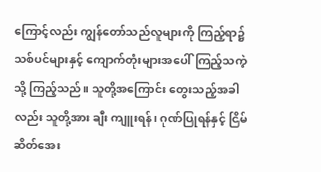ကြောင့်လည်း ကျွန်တော်သည်လူများကို ကြည့်ရာ၌ သစ်ပင်များနှင့် ကျောက်တုံးများအပေါ်ကြည့်သကဲ့ သို့ ကြည့်သည်။ သူတို့အကြောင်း တွေးသည့်အခါလည်း သူတို့အား ချီး ကျူးရန်၊ ဂုဏ်ပြုရန်နှင့် ငြိမ်ဆိတ်အေး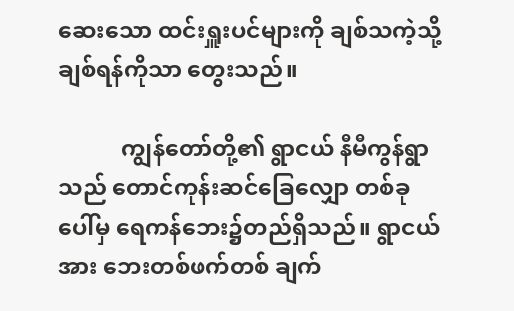ဆေးသော ထင်းရှူးပင်များကို ချစ်သကဲ့သို့ ချစ်ရန်ကိုသာ တွေးသည်။

           ကျွန်တော်တို့၏ ရွာငယ် နီမီကွန်ရွာသည် တောင်ကုန်းဆင်ခြေလျှော တစ်ခုပေါ်မှ ရေကန်ဘေး၌တည်ရှိသည်။ ရွာငယ်အား ဘေးတစ်ဖက်တစ် ချက်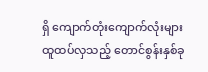ရှိ ကျောက်တုံးကျောက်လုံးများ ထူထပ်လှသည့် တောင်စွန်းနှစ်ခု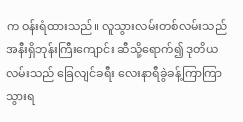က ဝန်းရံထားသည်။ လူသွားလမ်းတစ်လမ်းသည် အနီးရှိဘုန်းကြီးကျောင်း ဆီသို့ရောက်၍ ဒုတိယလမ်းသည် ခြေလျင်ခရီး လေးနာရီခွဲခန့်ကြာကြာ သွားရ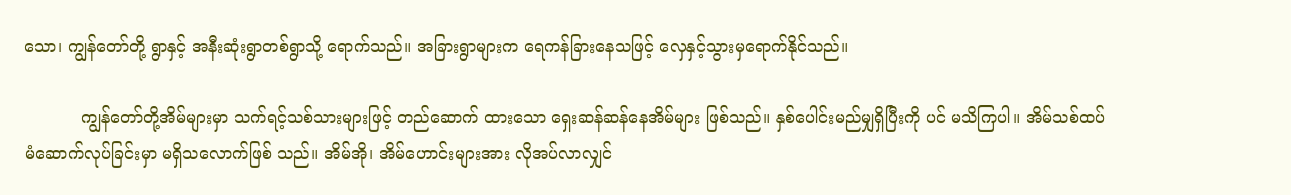သော၊ ကျွန်တော်တို့ ရွာနှင့် အနီးဆုံးရွာတစ်ရွာသို့ ရောက်သည်။ အခြားရွာများက ရေကန်ခြားနေသဖြင့် လှေနှင့်သွားမှရောက်နိုင်သည်။

           ကျွန်တော်တို့အိမ်များမှာ သက်ရင့်သစ်သားများဖြင့် တည်ဆောက် ထားသော ရှေးဆန်ဆန်နေအိမ်များ ဖြစ်သည်။ နှစ်ပေါင်းမည်မျှရှိပြီးကို ပင် မသိကြပါ။ အိမ်သစ်ထပ်မံဆောက်လုပ်ခြင်းမှာ မရှိသလောက်ဖြစ် သည်။ အိမ်အို၊ အိမ်ဟောင်းများအား လိုအပ်လာလျှင်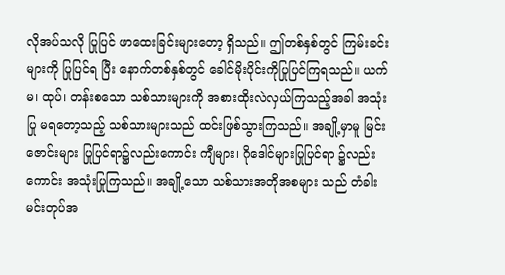လိုအပ်သလို ပြုပြင် ဖာထေးခြင်းများတော့ ရှိသည်။ ဤတစ်နှစ်တွင် ကြမ်းခင်းများကို ပြုပြင်ရ ပြီး နောက်တစ်နှစ်တွင် ခေါင်မိုးပိုင်းကိုပြုပြင်ကြရသည်။ ယက်မ၊ ထုပ်၊ တန်းစသော သစ်သားများကို အစားထိုးလဲလှယ်ကြသည့်အခါ အသုံးပြု မရတော့သည့် သစ်သားများသည် ထင်းဖြစ်သွားကြသည်။ အချို့မှာမူ မြင်းဇောင်းများ ပြုပြင်ရာ၌လည်းကောင်း ကျီများ၊ ဂိုဒေါင်များပြုပြင်ရာ ၌လည်းကောင်း အသုံးပြုကြသည်။ အချို့သော သစ်သားအတိုအစများ သည် တံခါးမင်းတုပ်အ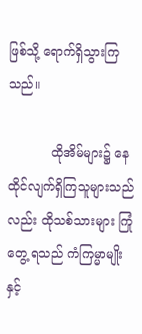ဖြစ်သို့ ရောက်ရှိသွားကြသည်။

           ထိုအိမ်များ၌ နေထိုင်လျက်ရှိကြသူများသည်လည်း ထိုသစ်သားများ ကြုံတွေ့ ရသည် ကံကြမ္မာမျိုးနှင့်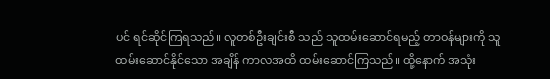ပင် ရင်ဆိုင်ကြရသည်။ လူတစ်ဦးချင်းစီ သည် သူထမ်းဆောင်ရမည့် တာဝန်များကို သူထမ်းဆောင်နိုင်သော အချိန် ကာလအထိ ထမ်းဆောင်ကြသည်။ ထို့နောက် အသုံး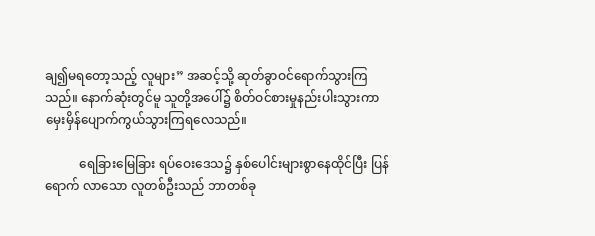ချ၍မရတော့သည့် လူများ” အဆင့်သို့ ဆုတ်ခွာဝင်ရောက်သွားကြသည်။ နောက်ဆုံးတွင်မူ သူတို့အပေါ်၌ စိတ်ဝင်စားမှုနည်းပါးသွားကာ မှေးမှိန်ပျောက်ကွယ်သွားကြရလေသည်။

           ရေခြားမြေခြား ရပ်ဝေးဒေသ၌ နှစ်ပေါင်းများစွာနေထိုင်ပြီး ပြန်ရောက် လာသော လူတစ်ဦးသည် ဘာတစ်ခု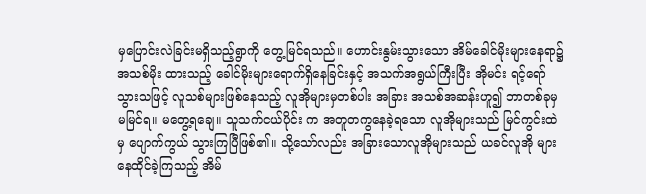မှပြောင်းလဲခြင်းမရှိသည့်ရွာကို တွေ့မြင်ရသည်။ ဟောင်းနွမ်းသွားသော အိမ်ခေါင်မိုးများနေရာ၌ အသစ်မိုး ထားသည့် ခေါင်မိုးများရောက်ရှိနေခြင်းနှင့် အသက်အရွယ်ကြီးပြီး အိုမင်း ရင့်ရော်သွားသဖြင့် လူသစ်များဖြစ်နေသည့် လူအိုများမှတစ်ပါး အခြား အသစ်အဆန်းဟူ၍ ဘာတစ်ခုမှမမြင်ရ။ မတွေ့ရချေ။ သူသက်ငယ်ပိုင်း က အတူတကွနေခဲ့ရသော လူအိုများသည် မြင်ကွင်းထဲမှ ပျောက်ကွယ် သွားကြပြီဖြစ်၏။ သို့သော်လည်း အခြားသောလူအိုများသည် ယခင်လူအို များနေထိုင်ခဲ့ကြသည့် အိမ်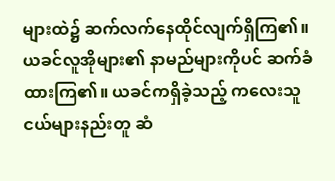များထဲ၌ ဆက်လက်နေထိုင်လျက်ရှိကြ၏။ ယခင်လူအိုများ၏ နာမည်များကိုပင် ဆက်ခံထားကြ၏။ ယခင်ကရှိခဲ့သည့် ကလေးသူငယ်များနည်းတူ ဆံ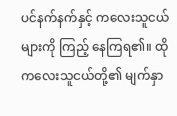ပင်နက်နက်နှင့် ကလေးသူငယ်များကို ကြည့် နေကြရ၏။ ထိုကလေးသူငယ်တို့၏ မျက်နှာ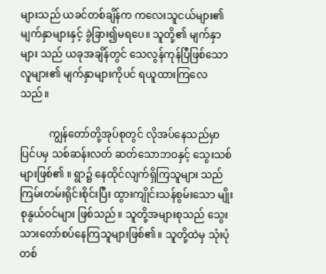များသည် ယခင်တစ်ချိန်က ကလေးသူငယ်များ၏မျက်နှာများနှင့် ခွဲခြား၍မရပေ။ သူတို့၏ မျက်နှာများ သည် ယခုအချိန်တွင် သေလွန်ကုန်ပြီဖြစ်သော လူများ၏ မျက်နှာများကိုပင် ရယူထားကြလေသည်။

           ကျွန်တော်တို့အုပ်စုတွင် လိုအပ်နေသည်မှာ ပြင်ပမှ သစ်ဆန်းလတ် ဆတ်သောဘဝနှင့် သွေးသစ်များဖြစ်၏ ။ ရွာ၌ နေထိုင်လျက်ရှိကြသူများ သည် ကြမ်းတမ်းရိုင်းစိုင်းပြီး ထွားကျိုင်းသန်စွမ်းသော မျိုးစုနွယ်ဝင်များ ဖြစ်သည်။ သူတို့အများစုသည် သွေးသားတော်စပ်နေကြသူများဖြစ်၏။ သူတို့ထဲမှ သုံးပုံတစ်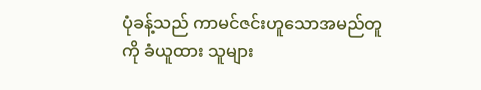ပုံခန့်သည် ကာမင်ဇင်းဟူသောအမည်တူကို ခံယူထား သူများ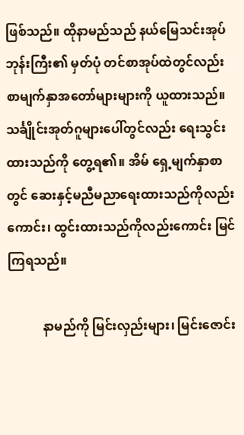ဖြစ်သည်။ ထိုနာမည်သည် နယ်မြေသင်းအုပ်ဘုန်းကြီး၏ မှတ်ပုံ တင်စာအုပ်ထဲတွင်လည်း စာမျက်နှာအတော်များများကို ယူထားသည်။ သင်္ချိုင်းအုတ်ဂူများပေါ်တွင်လည်း ရေးသွင်းထားသည်ကို တွေ့ရ၏။ အိမ် ရှေ့မျက်နှာစာတွင် ဆေးနှင့်မညီမညာရေးထားသည်ကိုလည်းကောင်း၊ ထွင်းထားသည်ကိုလည်းကောင်း မြင်ကြရသည်။

           နာမည်ကို မြင်းလှည်းများ၊ မြင်းဇောင်း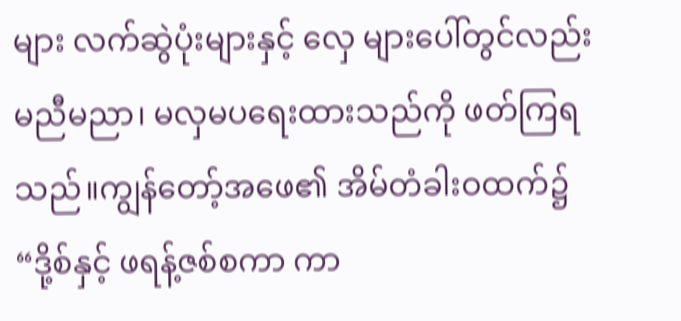များ လက်ဆွဲပုံးများနှင့် လှေ များပေါ်တွင်လည်း မညီမညာ၊ မလှမပရေးထားသည်ကို ဖတ်ကြရသည်။ကျွန်တော့်အဖေ၏ အိမ်တံခါးဝထက်၌ “ဒို့စ်နှင့် ဖရန့်ဇစ်စကာ ကာ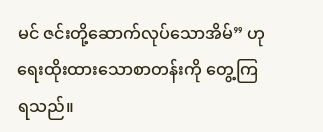မင် ဇင်းတို့ဆောက်လုပ်သောအိမ်” ဟု ရေးထိုးထားသောစာတန်းကို တွေ့ကြ ရသည်။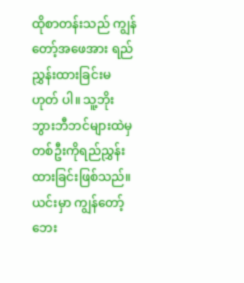ထိုစာတန်းသည် ကျွန်တော့်အဖေအား ရည်ညွှန်းထားခြင်းမဟုတ် ပါ။ သူ့ဘိုးဘွားဘီဘင်များထဲမှ တစ်ဦးကိုရည်ညွှန်းထားခြင်းဖြစ်သည်။ ယင်းမှာ ကျွန်တော့်ဘေး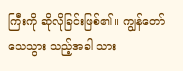ကြီးကို ဆိုလိုခြင်းဖြစ်၏။ ကျွန်တော်သေသွား သည့်အခါ သား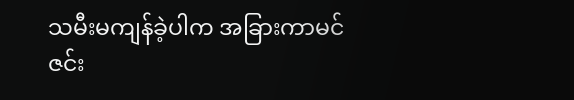သမီးမကျန်ခဲ့ပါက အခြားကာမင်ဇင်း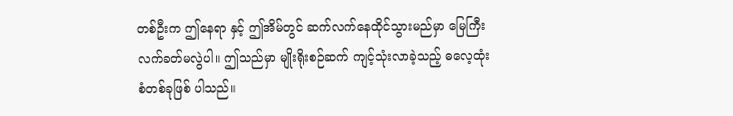တစ်ဦးက ဤနေရာ နှင့် ဤအိမ်တွင် ဆက်လက်နေထိုင်သွားမည်မှာ မြေကြီးလက်ခတ်မလွဲပါ။ ဤသည်မှာ မျိုးရိုးစဉ်ဆက် ကျင့်သုံးလာခဲ့သည့် ဓလေ့ထုံးစံတစ်ခုဖြစ် ပါသည်။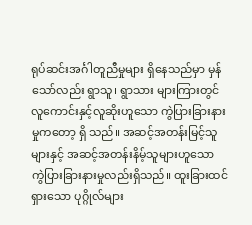ရုပ်ဆင်းအင်္ဂါတူညီမှုများ ရှိနေသည်မှာ မှန်သော်လည်း ရွာသူ၊ ရွာသား များကြားတွင် လူကောင်းနှင့်လူဆိုးဟူသော ကွဲပြားခြားနားမှုကတော့ ရှိ သည်။ အဆင့်အတန်းမြင့်သူများနှင့် အဆင့်အတန်းနိမ့်သူများဟူသော ကွဲပြားခြားနားမှုလည်းရှိသည်။ ထူးခြားထင်ရှားသော ပုဂ္ဂိုလ်များ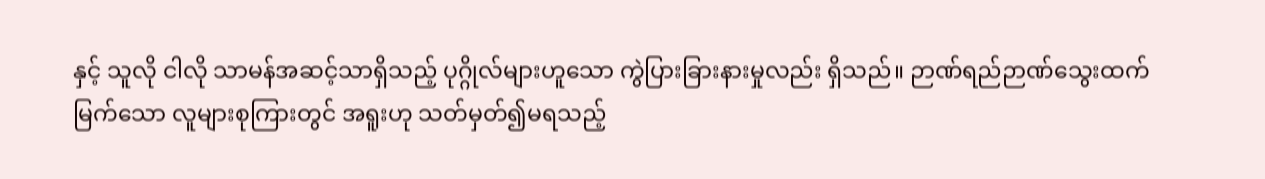နှင့် သူလို ငါလို သာမန်အဆင့်သာရှိသည့် ပုဂ္ဂိုလ်များဟူသော ကွဲပြားခြားနားမှုလည်း ရှိသည်။ ဉာဏ်ရည်ဉာဏ်သွေးထက်မြက်သော လူများစုကြားတွင် အရူးဟု သတ်မှတ်၍မရသည့်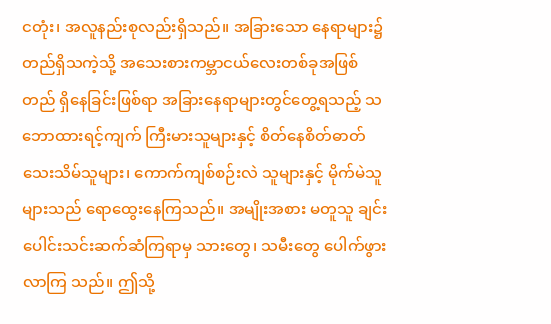ငတုံး၊ အလူနည်းစုလည်းရှိသည်။ အခြားသော နေရာများ၌ တည်ရှိသကဲ့သို့ အသေးစားကမ္ဘာငယ်လေးတစ်ခုအဖြစ် တည် ရှိနေခြင်းဖြစ်ရာ အခြားနေရာများတွင်တွေ့ရသည့် သဘောထားရင့်ကျက် ကြီးမားသူများနှင့် စိတ်နေစိတ်ဓာတ် သေးသိမ်သူများ၊ ကောက်ကျစ်စဉ်းလဲ သူများနှင့် မိုက်မဲသူများသည် ရောထွေးနေကြသည်။ အမျိုးအစား မတူသူ ချင်း ပေါင်းသင်းဆက်ဆံကြရာမှ သားတွေ၊ သမီးတွေ ပေါက်ဖွားလာကြ သည်။ ဤသို့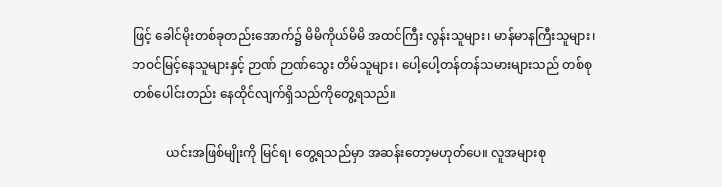ဖြင့် ခေါင်မိုးတစ်ခုတည်းအောက်၌ မိမိကိုယ်မိမိ အထင်ကြီး လွန်းသူများ၊ မာန်မာနကြီးသူများ၊ ဘဝင်မြင့်နေသူများနှင့် ဉာဏ် ဉာဏ်သွေး တိမ်သူများ၊ ပေါ့ပေါ့တန်တန်သမားများသည် တစ်စုတစ်ပေါင်းတည်း နေထိုင်လျက်ရှိသည်ကိုတွေ့ရသည်။

           ယင်းအဖြစ်မျိုးကို မြင်ရ၊ တွေ့ရသည်မှာ အဆန်းတော့မဟုတ်ပေ။ လူအများစု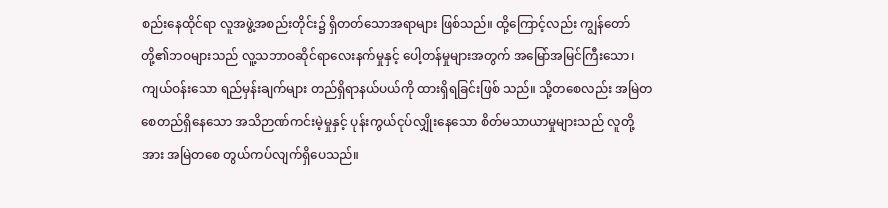စည်းနေထိုင်ရာ လူအဖွဲ့အစည်းတိုင်း၌ ရှိတတ်သောအရာများ ဖြစ်သည်။ ထို့ကြောင့်လည်း ကျွန်တော်တို့၏ဘဝများသည် လူ့သဘာဝဆိုင်ရာလေးနက်မှုနှင့် ပေါ့တန်မှုများအတွက် အမြော်အမြင်ကြီးသော၊ ကျယ်ဝန်းသော ရည်မှန်းချက်များ တည်ရှိရာနယ်ပယ်ကို ထားရှိရခြင်းဖြစ် သည်။ သို့တစေလည်း အမြဲတစေတည်ရှိနေသော အသိဉာဏ်ကင်းမဲ့မှုနှင့် ပုန်းကွယ်ငုပ်လျှိုးနေသော စိတ်မသာယာမှုများသည် လူတို့အား အမြဲတစေ တွယ်ကပ်လျက်ရှိပေသည်။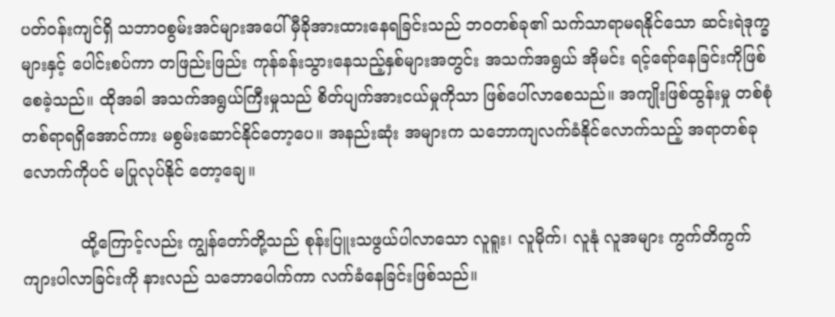ပတ်ဝန်းကျင်ရှိ သဘာဝစွမ်းအင်များအပေါ် မှီခိုအားထားနေရခြင်းသည် ဘဝတစ်ခု၏ သက်သာရာမရနိုင်သော ဆင်းရဲဒုက္ခများနှင့် ပေါင်းစပ်ကာ တဖြည်းဖြည်း ကုန်ခန်းသွားနေသည့်နှစ်များအတွင်း အသက်အရွယ် အိုမင်း ရင့်ရော်နေခြင်းကိုဖြစ်စေခဲ့သည်။ ထိုအခါ အသက်အရွယ်ကြီးမှုသည် စိတ်ပျက်အားငယ်မှုကိုသာ ဖြစ်ပေါ်လာစေသည်။ အကျိုးဖြစ်ထွန်းမှု တစ်စုံ တစ်ရာရရှိအောင်ကား မစွမ်းဆောင်နိုင်တော့ပေ။ အနည်းဆုံး အများက သဘောကျလက်ခံနိုင်လောက်သည့် အရာတစ်ခုလောက်ကိုပင် မပြုလုပ်နိုင် တော့ချေ။

           ထို့ကြောင့်လည်း ကျွန်တော်တို့သည် စုန်းပြူးသဖွယ်ပါလာသော လူရူး၊ လူမိုက်၊ လူနုံ လူအများ ကွက်တိကွက်ကျားပါလာခြင်းကို နားလည် သဘောပေါက်ကာ လက်ခံနေခြင်းဖြစ်သည်။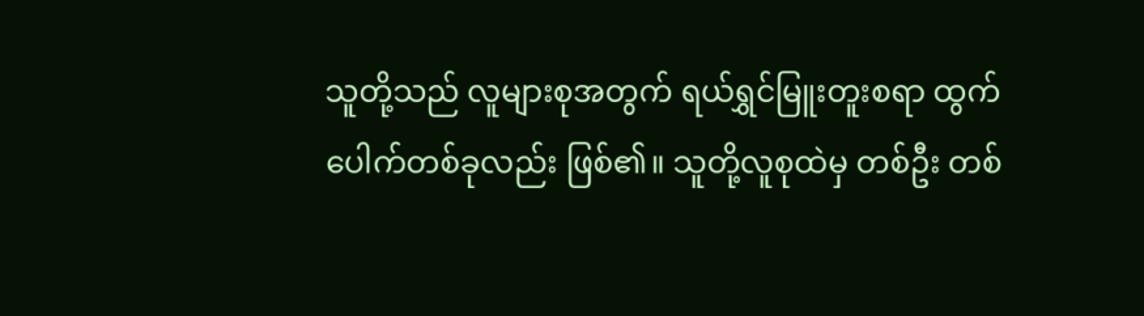သူတို့သည် လူများစုအတွက် ရယ်ရွှင်မြူးတူးစရာ ထွက်ပေါက်တစ်ခုလည်း ဖြစ်၏။ သူတို့လူစုထဲမှ တစ်ဦး တစ်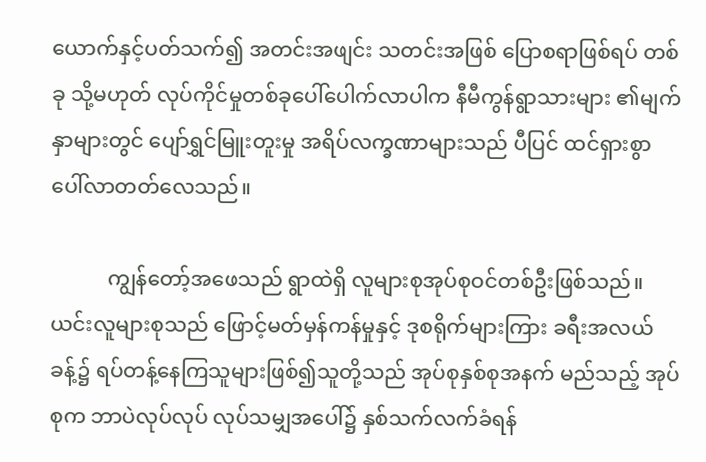ယောက်နှင့်ပတ်သက်၍ အတင်းအဖျင်း သတင်းအဖြစ် ပြောစရာဖြစ်ရပ် တစ်ခု သို့မဟုတ် လုပ်ကိုင်မှုတစ်ခုပေါ်ပေါက်လာပါက နီမီကွန်ရွာသားများ ၏မျက်နှာများတွင် ပျော်ရွှင်မြူးတူးမှု အရိပ်လက္ခဏာများသည် ပီပြင် ထင်ရှားစွာ ပေါ်လာတတ်လေသည်။

           ကျွန်တော့်အဖေသည် ရွာထဲရှိ လူများစုအုပ်စုဝင်တစ်ဦးဖြစ်သည်။ ယင်းလူများစုသည် ဖြောင့်မတ်မှန်ကန်မှုနှင့် ဒုစရိုက်များကြား ခရီးအလယ် ခန့်၌ ရပ်တန့်နေကြသူများဖြစ်၍သူတို့သည် အုပ်စုနှစ်စုအနက် မည်သည့် အုပ်စုက ဘာပဲလုပ်လုပ် လုပ်သမျှအပေါ်၌ နှစ်သက်လက်ခံရန်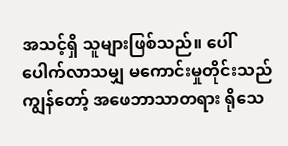အသင့်ရှိ သူများဖြစ်သည်။ ပေါ်ပေါက်လာသမျှ မကောင်းမှုတိုင်းသည် ကျွန်တော့် အဖေဘာသာတရား ရိုသေ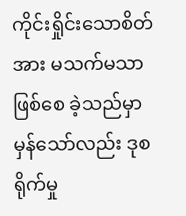ကိုင်းရှိုင်းသောစိတ်အား မသက်မသာဖြစ်စေ ခဲ့သည်မှာ မှန်သော်လည်း ဒုစရိုက်မှု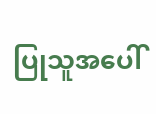ပြုသူအပေါ်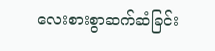လေးစားစွာဆက်ဆံခြင်း